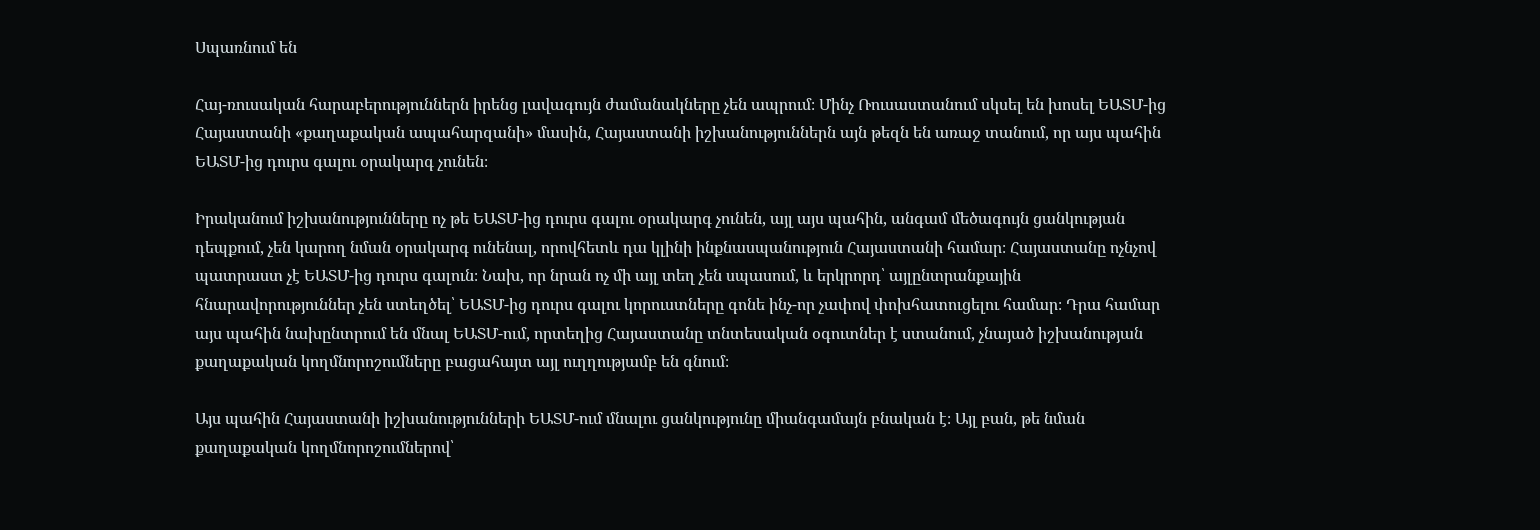Սպառնում են

Հայ-ռուսական հարաբերություններն իրենց լավագույն ժամանակները չեն ապրում։ Մինչ Ռուսաստանում սկսել են խոսել ԵԱՏՄ-ից Հայաստանի «քաղաքական ապահարզանի» մասին, Հայաստանի իշխանություններն այն թեզն են առաջ տանում, որ այս պահին ԵԱՏՄ-ից դուրս գալու օրակարգ չունեն։

Իրականում իշխանությունները ոչ թե ԵԱՏՄ-ից դուրս գալու օրակարգ չունեն, այլ այս պահին, անգամ մեծագույն ցանկության դեպքում, չեն կարող նման օրակարգ ունենալ, որովհետև դա կլինի ինքնասպանություն Հայաստանի համար։ Հայաստանը ոչնչով պատրաստ չէ ԵԱՏՄ-ից դուրս գալուն։ Նախ, որ նրան ոչ մի այլ տեղ չեն սպասում, և երկրորդ՝ այլընտրանքային հնարավորություններ չեն ստեղծել՝ ԵԱՏՄ-ից դուրս գալու կորուստները գոնե ինչ-որ չափով փոխհատուցելու համար։ Դրա համար այս պահին նախընտրում են մնալ ԵԱՏՄ-ում, որտեղից Հայաստանը տնտեսական օգուտներ է ստանում, չնայած իշխանության քաղաքական կողմնորոշումները բացահայտ այլ ուղղությամբ են գնում։

Այս պահին Հայաստանի իշխանությունների ԵԱՏՄ-ում մնալու ցանկությունը միանգամայն բնական է։ Այլ բան, թե նման քաղաքական կողմնորոշումներով՝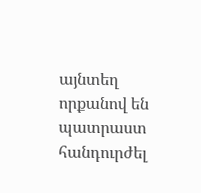այնտեղ որքանով են պատրաստ հանդուրժել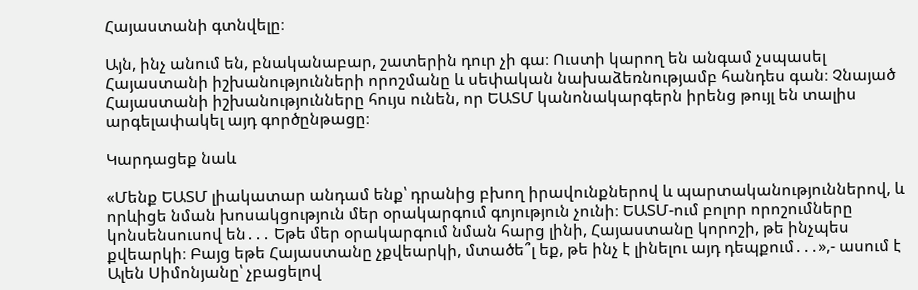Հայաստանի գտնվելը։

Այն, ինչ անում են, բնականաբար, շատերին դուր չի գա։ Ուստի կարող են անգամ չսպասել Հայաստանի իշխանությունների որոշմանը և սեփական նախաձեռնությամբ հանդես գան։ Չնայած Հայաստանի իշխանությունները հույս ունեն, որ ԵԱՏՄ կանոնակարգերն իրենց թույլ են տալիս արգելափակել այդ գործընթացը։

Կարդացեք նաև

«Մենք ԵԱՏՄ լիակատար անդամ ենք՝ դրանից բխող իրավունքներով և պարտականություններով, և որևիցե նման խոսակցություն մեր օրակարգում գոյություն չունի։ ԵԱՏՄ-ում բոլոր որոշումները կոնսենսուսով են․․․ Եթե մեր օրակարգում նման հարց լինի, Հայաստանը կորոշի, թե ինչպես քվեարկի։ Բայց եթե Հայաստանը չքվեարկի, մտածե՞լ եք, թե ինչ է լինելու այդ դեպքում․․․»,- ասում է Ալեն Սիմոնյանը՝ չբացելով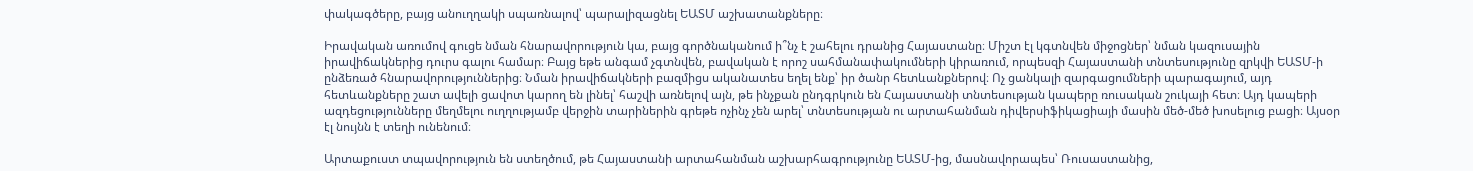փակագծերը, բայց անուղղակի սպառնալով՝ պարալիզացնել ԵԱՏՄ աշխատանքները։

Իրավական առումով գուցե նման հնարավորություն կա, բայց գործնականում ի՞նչ է շահելու դրանից Հայաստանը։ Միշտ էլ կգտնվեն միջոցներ՝ նման կազուսային իրավիճակներից դուրս գալու համար։ Բայց եթե անգամ չգտնվեն, բավական է որոշ սահմանափակումների կիրառում, որպեսզի Հայաստանի տնտեսությունը զրկվի ԵԱՏՄ-ի ընձեռած հնարավորություններից։ Նման իրավիճակների բազմիցս ականատես եղել ենք՝ իր ծանր հետևանքներով։ Ոչ ցանկալի զարգացումների պարագայում, այդ հետևանքները շատ ավելի ցավոտ կարող են լինել՝ հաշվի առնելով այն, թե ինչքան ընդգրկուն են Հայաստանի տնտեսության կապերը ռուսական շուկայի հետ։ Այդ կապերի ազդեցությունները մեղմելու ուղղությամբ վերջին տարիներին գրեթե ոչինչ չեն արել՝ տնտեսության ու արտահանման դիվերսիֆիկացիայի մասին մեծ-մեծ խոսելուց բացի։ Այսօր էլ նույնն է տեղի ունենում։

Արտաքուստ տպավորություն են ստեղծում, թե Հայաստանի արտահանման աշխարհագրությունը ԵԱՏՄ-ից, մասնավորապես՝ Ռուսաստանից,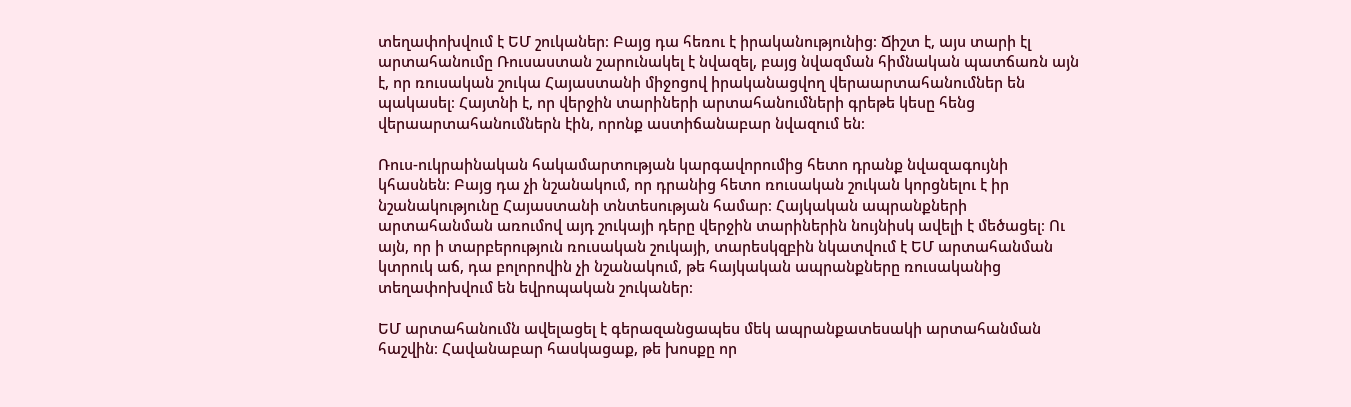տեղափոխվում է ԵՄ շուկաներ։ Բայց դա հեռու է իրականությունից։ Ճիշտ է, այս տարի էլ արտահանումը Ռուսաստան շարունակել է նվազել, բայց նվազման հիմնական պատճառն այն է, որ ռուսական շուկա Հայաստանի միջոցով իրականացվող վերաարտահանումներ են պակասել։ Հայտնի է, որ վերջին տարիների արտահանումների գրեթե կեսը հենց վերաարտահանումներն էին, որոնք աստիճանաբար նվազում են։

Ռուս-ուկրաինական հակամարտության կարգավորումից հետո դրանք նվազագույնի կհասնեն։ Բայց դա չի նշանակում, որ դրանից հետո ռուսական շուկան կորցնելու է իր նշանակությունը Հայաստանի տնտեսության համար։ Հայկական ապրանքների արտահանման առումով այդ շուկայի դերը վերջին տարիներին նույնիսկ ավելի է մեծացել։ Ու այն, որ ի տարբերություն ռուսական շուկայի, տարեսկզբին նկատվում է ԵՄ արտահանման կտրուկ աճ, դա բոլորովին չի նշանակում, թե հայկական ապրանքները ռուսականից տեղափոխվում են եվրոպական շուկաներ։

ԵՄ արտահանումն ավելացել է գերազանցապես մեկ ապրանքատեսակի արտահանման հաշվին։ Հավանաբար հասկացաք, թե խոսքը որ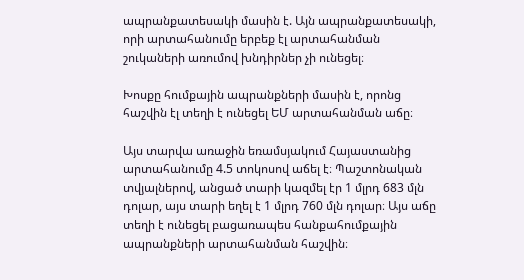ապրանքատեսակի մասին է. Այն ապրանքատեսակի, որի արտահանումը երբեք էլ արտահանման շուկաների առումով խնդիրներ չի ունեցել։

Խոսքը հումքային ապրանքների մասին է, որոնց հաշվին էլ տեղի է ունեցել ԵՄ արտահանման աճը։

Այս տարվա առաջին եռամսյակում Հայաստանից արտահանումը 4.5 տոկոսով աճել է։ Պաշտոնական տվյալներով, անցած տարի կազմել էր 1 մլրդ 683 մլն դոլար, այս տարի եղել է 1 մլրդ 760 մլն դոլար։ Այս աճը տեղի է ունեցել բացառապես հանքահումքային ապրանքների արտահանման հաշվին։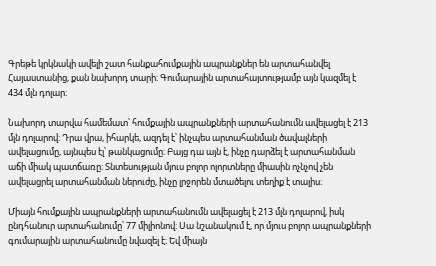Գրեթե կրկնակի ավելի շատ հանքահումքային ապրանքներ են արտահանվել Հայաստանից, քան նախորդ տարի։ Գումարային արտահայտությամբ այն կազմել է 434 մլն դոլար։

Նախորդ տարվա համեմատ՝ հումքային ապրանքների արտահանումն ավելացել է 213 մլն դոլարով։ Դրա վրա, իհարկե, ազդել է՝ ինչպես արտահանման ծավալների ավելացումը, այնպես էլ՝ թանկացումը։ Բայց դա այն է, ինչը դարձել է արտահանման աճի միակ պատճառը։ Տնտեսության մյուս բոլոր ոլորտները միասին ոչնչով չեն ավելացրել արտահանման ներուժը, ինչը լրջորեն մտածելու տեղիք է տալիս։

Միայն հումքային ապրանքների արտահանումն ավելացել է 213 մլն դոլարով, իսկ ընդհանուր արտահանումը՝ 77 միլիոնով։ Սա նշանակում է, որ մյուս բոլոր ապրանքների գումարային արտահանումը նվազել է։ Եվ միայն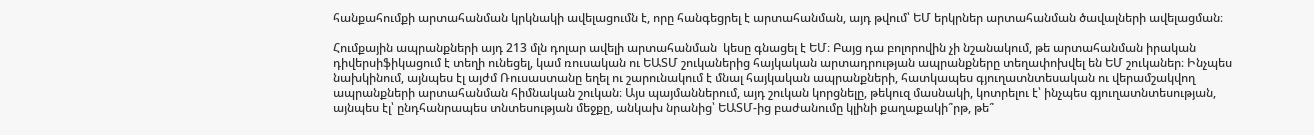հանքահումքի արտահանման կրկնակի ավելացումն է, որը հանգեցրել է արտահանման, այդ թվում՝ ԵՄ երկրներ արտահանման ծավալների ավելացման։

Հումքային ապրանքների այդ 213 մլն դոլար ավելի արտահանման  կեսը գնացել է ԵՄ։ Բայց դա բոլորովին չի նշանակում, թե արտահանման իրական դիվերսիֆիկացում է տեղի ունեցել, կամ ռուսական ու ԵԱՏՄ շուկաներից հայկական արտադրության ապրանքները տեղափոխվել են ԵՄ շուկաներ։ Ինչպես նախկինում, այնպես էլ այժմ Ռուսաստանը եղել ու շարունակում է մնալ հայկական ապրանքների, հատկապես գյուղատնտեսական ու վերամշակվող ապրանքների արտահանման հիմնական շուկան։ Այս պայմաններում, այդ շուկան կորցնելը, թեկուզ մասնակի, կոտրելու է՝ ինչպես գյուղատնտեսության, այնպես էլ՝ ընդհանրապես տնտեսության մեջքը, անկախ նրանից՝ ԵԱՏՄ-ից բաժանումը կլինի քաղաքակի՞րթ, թե՞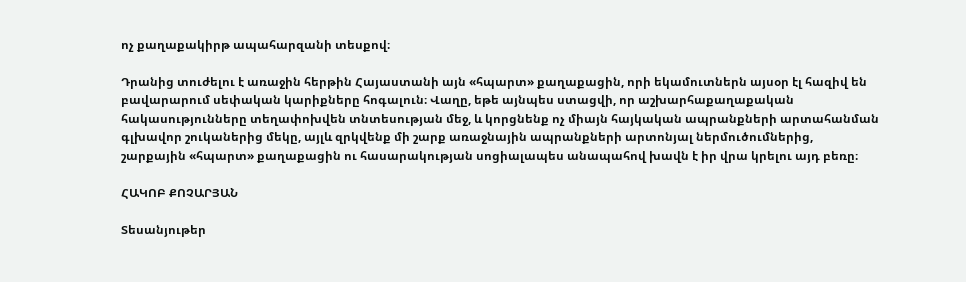ոչ քաղաքակիրթ ապահարզանի տեսքով։

Դրանից տուժելու է առաջին հերթին Հայաստանի այն «հպարտ» քաղաքացին, որի եկամուտներն այսօր էլ հազիվ են բավարարում սեփական կարիքները հոգալուն։ Վաղը, եթե այնպես ստացվի, որ աշխարհաքաղաքական հակասությունները տեղափոխվեն տնտեսության մեջ, և կորցնենք ոչ միայն հայկական ապրանքների արտահանման գլխավոր շուկաներից մեկը, այլև զրկվենք մի շարք առաջնային ապրանքների արտոնյալ ներմուծումներից, շարքային «հպարտ» քաղաքացին ու հասարակության սոցիալապես անապահով խավն է իր վրա կրելու այդ բեռը։

ՀԱԿՈԲ ՔՈՉԱՐՅԱՆ

Տեսանյութեր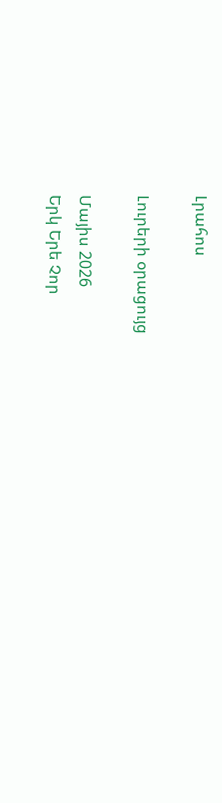Լրահոս

Լուրերի օրացույց

Մայիս 2026
Երկ Երե Չոր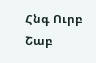Հնգ Ուրբ Շաբ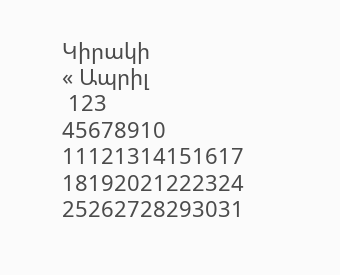Կիրակի
« Ապրիլ
 123
45678910
11121314151617
18192021222324
25262728293031